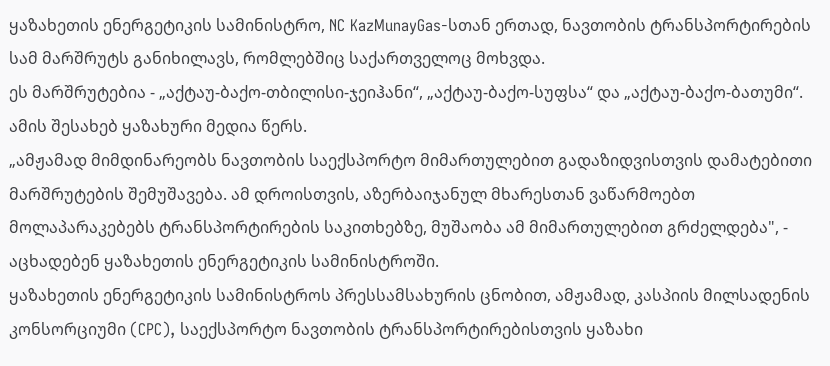ყაზახეთის ენერგეტიკის სამინისტრო, NC KazMunayGas-სთან ერთად, ნავთობის ტრანსპორტირების სამ მარშრუტს განიხილავს, რომლებშიც საქართველოც მოხვდა.
ეს მარშრუტებია - „აქტაუ-ბაქო-თბილისი-ჯეიჰანი“, „აქტაუ-ბაქო-სუფსა“ და „აქტაუ-ბაქო-ბათუმი“. ამის შესახებ ყაზახური მედია წერს.
„ამჟამად მიმდინარეობს ნავთობის საექსპორტო მიმართულებით გადაზიდვისთვის დამატებითი მარშრუტების შემუშავება. ამ დროისთვის, აზერბაიჯანულ მხარესთან ვაწარმოებთ მოლაპარაკებებს ტრანსპორტირების საკითხებზე, მუშაობა ამ მიმართულებით გრძელდება", - აცხადებენ ყაზახეთის ენერგეტიკის სამინისტროში.
ყაზახეთის ენერგეტიკის სამინისტროს პრესსამსახურის ცნობით, ამჟამად, კასპიის მილსადენის კონსორციუმი (CPC), საექსპორტო ნავთობის ტრანსპორტირებისთვის ყაზახი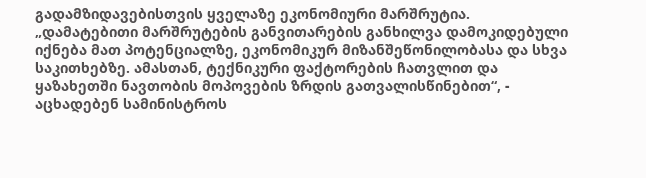გადამზიდავებისთვის ყველაზე ეკონომიური მარშრუტია.
„დამატებითი მარშრუტების განვითარების განხილვა დამოკიდებული იქნება მათ პოტენციალზე, ეკონომიკურ მიზანშეწონილობასა და სხვა საკითხებზე. ამასთან, ტექნიკური ფაქტორების ჩათვლით და ყაზახეთში ნავთობის მოპოვების ზრდის გათვალისწინებით“, - აცხადებენ სამინისტროს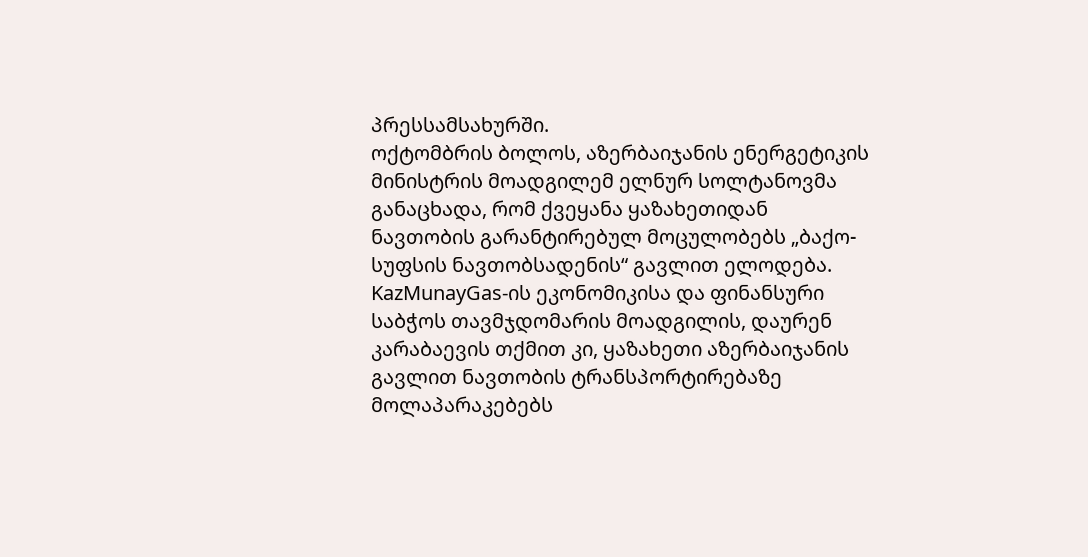პრესსამსახურში.
ოქტომბრის ბოლოს, აზერბაიჯანის ენერგეტიკის მინისტრის მოადგილემ ელნურ სოლტანოვმა განაცხადა, რომ ქვეყანა ყაზახეთიდან ნავთობის გარანტირებულ მოცულობებს „ბაქო-სუფსის ნავთობსადენის“ გავლით ელოდება.
KazMunayGas-ის ეკონომიკისა და ფინანსური საბჭოს თავმჯდომარის მოადგილის, დაურენ კარაბაევის თქმით კი, ყაზახეთი აზერბაიჯანის გავლით ნავთობის ტრანსპორტირებაზე მოლაპარაკებებს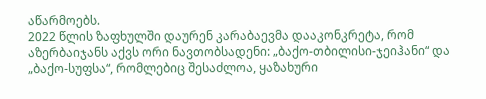აწარმოებს.
2022 წლის ზაფხულში დაურენ კარაბაევმა დააკონკრეტა, რომ აზერბაიჯანს აქვს ორი ნავთობსადენი: „ბაქო-თბილისი-ჯეიჰანი“ და „ბაქო-სუფსა“, რომლებიც შესაძლოა, ყაზახური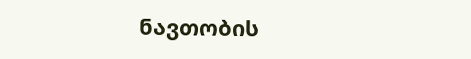ნავთობის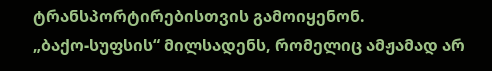ტრანსპორტირებისთვის გამოიყენონ.
„ბაქო-სუფსის“ მილსადენს, რომელიც ამჟამად არ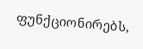ფუნქციონირებს,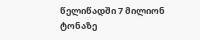წელიწადში 7 მილიონ ტონაზე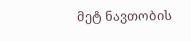მეტ ნავთობის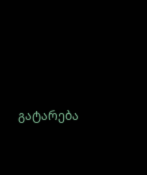გატარება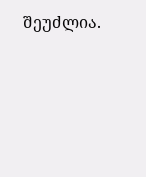შეუძლია.